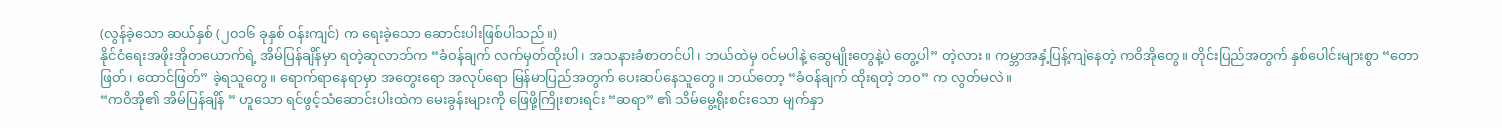(လွန်ခဲ့သော ဆယ်နှစ် (၂၀၁၆ ခုနှစ် ဝန်းကျင်) က ရေးခဲ့သော ဆောင်းပါးဖြစ်ပါသည်။)
နိုင်ငံရေးအဖိုးအိုတယောက်ရဲ့ အိမ်ပြန်ချိန်မှာ ရတဲ့ဆုလာဘ်က “ခံဝန်ချက် လက်မှတ်ထိုးပါ၊ အသနားခံစာတင်ပါ၊ ဘယ်ထဲမှ ၀င်မပါနဲ့ ဆွေမျိုးတွေနဲ့ပဲ တွေ့ပါ” တဲ့လား။ ကမ္ဘာအနှံ့ပြန့်ကျဲနေတဲ့ ကဝိအိုတွေ။ တိုင်းပြည်အတွက် နှစ်ပေါင်းများစွာ “တောဖြတ်၊ ထောင်ဖြတ်” ခဲ့ရသူတွေ။ ရောက်ရာနေရာမှာ အတွေးရော အလုပ်ရော မြန်မာပြည်အတွက် ပေးဆပ်နေသူတွေ။ ဘယ်တော့ “ခံဝန်ချက် ထိုးရတဲ့ ဘဝ” က လွတ်မလဲ။
“ကဝိအို၏ အိမ်ပြန်ချိန် ” ဟူသော ရင်ဖွင့်သံဆောင်းပါးထဲက မေးခွန်းများကို ဖြေဖို့ကြိုးစားရင်း “ဆရာ” ၏ သိမ်မွေ့ရိုးစင်းသော မျက်နှာ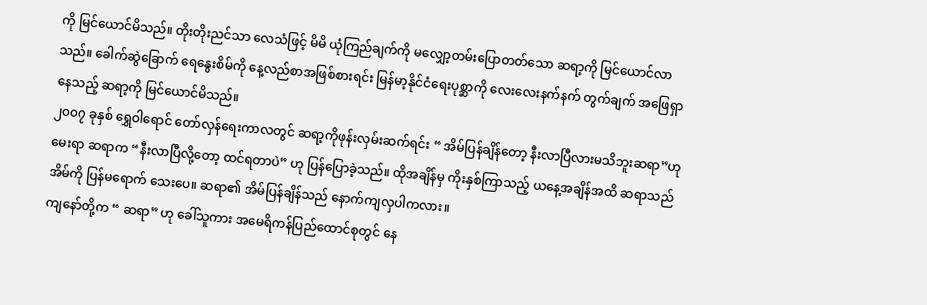ကို မြင်ယောင်မိသည်။ တိုးတိုးညင်သာ လေသံဖြင့် မိမိ ယုံကြည်ချက်ကို မလျှော့တမ်းပြောတတ်သော ဆရာ့ကို မြင်ယောင်လာသည်။ ခေါက်ဆွဲခြောက် ရေနွေးစိမ်ကို နေ့လည်စာအဖြစ်စားရင်း မြန်မာ့နိုင်ငံရေးပုစ္ဆာကို လေးလေးနက်နက် တွက်ချက် အဖြေရှာနေသည့် ဆရာ့ကို မြင်ယောင်မိသည်။
၂၀၀၇ ခုနှစ် ရွှေဝါရောင် တော်လှန်ရေးကာလတွင် ဆရာ့ကိုဖုန်းလှမ်းဆက်ရင်း “ အိမ်ပြန်ချိန်တော့ နီးလာပြီလားမသိဘူးဆရာ”ဟုမေးရာ ဆရာက “နီးလာပြီလို့တော့ ထင်ရတာပဲ” ဟု ပြန်ပြောခဲ့သည်။ ထိုအချိန်မှ ကိုးနှစ်ကြာသည့် ယနေ့အချိန်အထိ ဆရာသည် အိမ်ကို ပြန်မရောက် သေးပေ။ ဆရာ၏ အိမ်ပြန်ချိန်သည် နောက်ကျလှပါကလား။
ကျနော်တို့က “ ဆရာ” ဟု ခေါ်သူကား အမေရိကန်ပြည်ထောင်စုတွင် နေ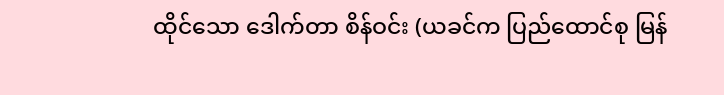ထိုင်သော ဒေါက်တာ စိန်ဝင်း (ယခင်က ပြည်ထောင်စု မြန်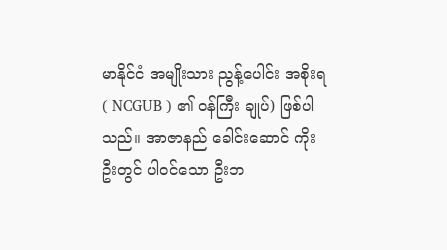မာနိုင်ငံ အမျိုးသား ညွန့်ပေါင်း အစိုးရ ( NCGUB ) ၏ ၀န်ကြီး ချုပ်) ဖြစ်ပါသည်။ အာဇာနည် ခေါင်းဆောင် ကိုးဦးတွင် ပါ၀င်သော ဦးဘ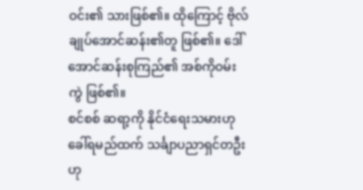ဝင်း၏ သားဖြစ်၏။ ထိုကြောင့် ဗိုလ်ချုပ်အောင်ဆန်း၏တူ ဖြစ်၏။ ဒေါ်အောင်ဆန်းစုကြည်၏ အစ်ကိုဝမ်းကွဲ ဖြစ်၏။
စင်စစ် ဆရာ့ကို နိုင်ငံရေးသမားဟုခေါ်ရမည်ထက် သင်္ချာပညာရှင်တဦးဟု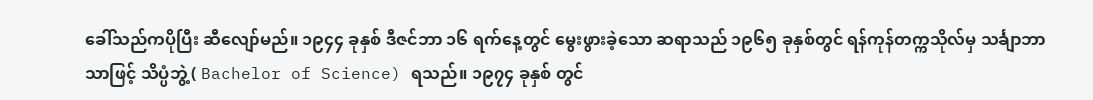ခေါ်သည်ကပိုပြီး ဆီလျော်မည်။ ၁၉၄၄ ခုနှစ် ဒီဇင်ဘာ ၁၆ ရက်နေ့တွင် မွေးဖွားခဲ့သော ဆရာသည် ၁၉၆၅ ခုနှစ်တွင် ရန်ကုန်တက္ကသိုလ်မှ သင်္ချာဘာသာဖြင့် သိပ္ပံဘွဲ့ ( Bachelor of Science) ရသည်။ ၁၉၇၄ ခုနှစ် တွင်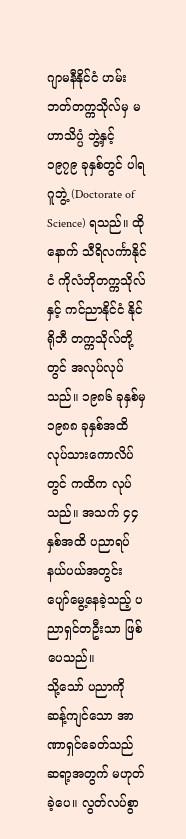ဂျာမနီနိုင်ငံ ဟမ်းဘတ်တက္ကသိုလ်မှ မဟာသိပ္ပံ ဘွဲ့နှင့် ၁၉၇၉ ခုနှစ်တွင် ပါရဂူဘွဲ့ (Doctorate of Science) ရသည်။ ထိုနောက် သီရိလင်္ကာနိုင်ငံ ကိုလံဘိုတက္ကသိုလ်နှင့် ကင်ညာနိုင်ငံ နိုင်ရိုဘီ တက္ကသိုလ်တို့တွင် အလုပ်လုပ်သည်။ ၁၉၈၆ ခုနှစ်မှ ၁၉၈၈ ခုနှစ်အထိ လုပ်သားကောလိပ်တွင် ကထိက လုပ်သည်။ အသက် ၄၄ နှစ်အထိ ပညာရပ်နယ်ပယ်အတွင်း ပျော်မွေ့နေခဲ့သည့် ပညာရှင်တဦးသာ ဖြစ်ပေသည်။
သို့သော် ပညာကို ဆန့်ကျင်သော အာဏာရှင်ခေတ်သည် ဆရာ့အတွက် မဟုတ်ခဲ့ပေ။ လွတ်လပ်စွာ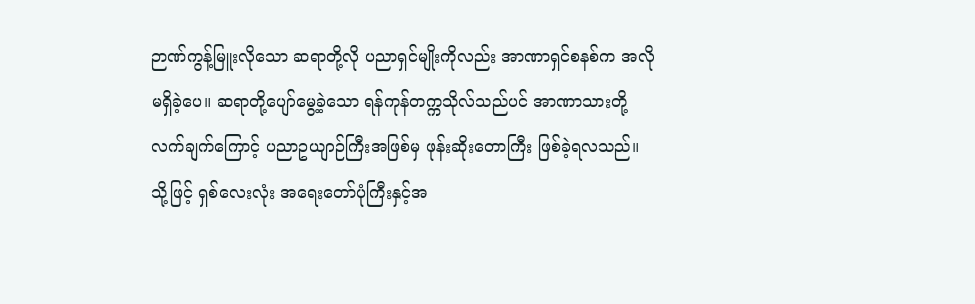ဉာဏ်ကွန့်မြူးလိုသော ဆရာတို့လို ပညာရှင်မျိုးကိုလည်း အာဏာရှင်စနစ်က အလိုမရှိခဲ့ပေ။ ဆရာတို့ပျော်မွေ့ခဲ့သော ရန်ကုန်တက္ကသိုလ်သည်ပင် အာဏာသားတို့ လက်ချက်ကြောင့် ပညာဥယျာဉ်ကြီးအဖြစ်မှ ဖုန်းဆိုးတောကြီး ဖြစ်ခဲ့ရလသည်။ သို့ဖြင့် ရှစ်လေးလုံး အရေးတော်ပုံကြီးနှင့်အ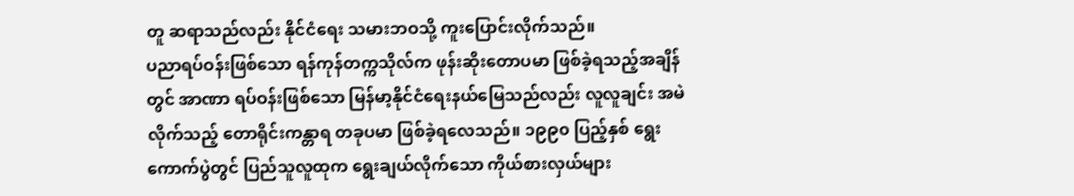တူ ဆရာသည်လည်း နိုင်ငံရေး သမားဘဝသို့ ကူးပြောင်းလိုက်သည်။
ပညာရပ်ဝန်းဖြစ်သော ရန်ကုန်တက္ကသိုလ်က ဖုန်းဆိုးတောပမာ ဖြစ်ခဲ့ရသည့်အချိန်တွင် အာဏာ ရပ်ဝန်းဖြစ်သော မြန်မာ့နိုင်ငံရေးနယ်မြေသည်လည်း လူလူချင်း အမဲလိုက်သည့် တောရိုင်းကန္တာရ တခုပမာ ဖြစ်ခဲ့ရလေသည်။ ၁၉၉၀ ပြည့်နှစ် ရွေးကောက်ပွဲတွင် ပြည်သူလူထုက ရွေးချယ်လိုက်သော ကိုယ်စားလှယ်များ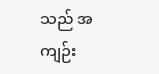သည် အကျဉ်း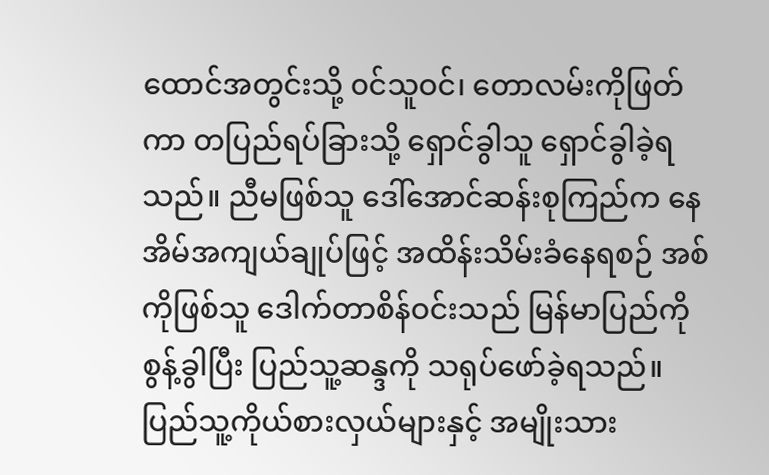ထောင်အတွင်းသို့ ၀င်သူဝင်၊ တောလမ်းကိုဖြတ်ကာ တပြည်ရပ်ခြားသို့ ရှောင်ခွါသူ ရှောင်ခွါခဲ့ရသည်။ ညီမဖြစ်သူ ဒေါ်အောင်ဆန်းစုကြည်က နေအိမ်အကျယ်ချုပ်ဖြင့် အထိန်းသိမ်းခံနေရစဉ် အစ်ကိုဖြစ်သူ ဒေါက်တာစိန်ဝင်းသည် မြန်မာပြည်ကို စွန့်ခွါပြီး ပြည်သူ့ဆန္ဒကို သရုပ်ဖော်ခဲ့ရသည်။ ပြည်သူ့ကိုယ်စားလှယ်များနှင့် အမျိုးသား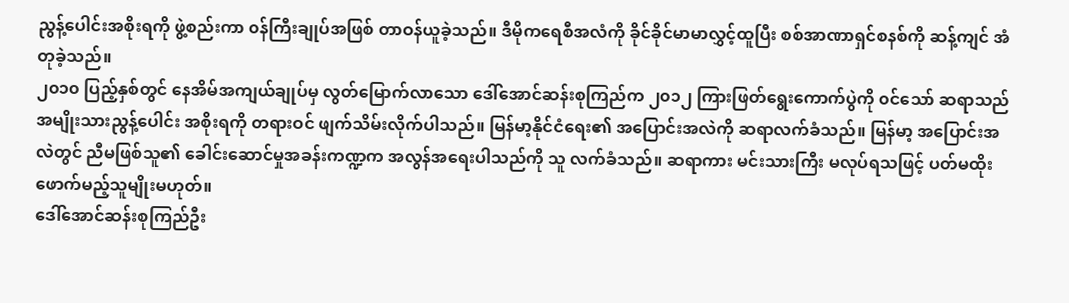ညွန့်ပေါင်းအစိုးရကို ဖွဲ့စည်းကာ ၀န်ကြီးချုပ်အဖြစ် တာဝန်ယူခဲ့သည်။ ဒီမိုကရေစီအလံကို ခိုင်ခိုင်မာမာလွှင့်ထူပြီး စစ်အာဏာရှင်စနစ်ကို ဆန့်ကျင် အံတုခဲ့သည်။
၂၀၁၀ ပြည့်နှစ်တွင် နေအိမ်အကျယ်ချုပ်မှ လွတ်မြောက်လာသော ဒေါ်အောင်ဆန်းစုကြည်က ၂၀၁၂ ကြားဖြတ်ရွေးကောက်ပွဲကို ၀င်သော် ဆရာသည် အမျိုးသားညွန့်ပေါင်း အစိုးရကို တရားဝင် ဖျက်သိမ်းလိုက်ပါသည်။ မြန်မာ့နိုင်ငံရေး၏ အပြောင်းအလဲကို ဆရာလက်ခံသည်။ မြန်မာ့ အပြောင်းအလဲတွင် ညီမဖြစ်သူ၏ ခေါင်းဆောင်မှုအခန်းကဏ္ဍက အလွန်အရေးပါသည်ကို သူ လက်ခံသည်။ ဆရာကား မင်းသားကြီး မလုပ်ရသဖြင့် ပတ်မထိုးဖောက်မည့်သူမျိုးမဟုတ်။
ဒေါ်အောင်ဆန်းစုကြည်ဦး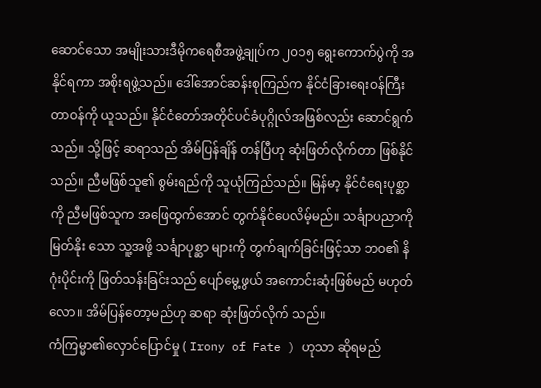ဆောင်သော အမျိုးသားဒီမိုကရေစီအဖွဲ့ချုပ်က ၂၀၁၅ ရွေးကောက်ပွဲကို အနိုင်ရကာ အစိုးရဖွဲ့သည်။ ဒေါ်အောင်ဆန်းစုကြည်က နိုင်ငံခြားရေးဝန်ကြီးတာဝန်ကို ယူသည်။ နိုင်ငံတော်အတိုင်ပင်ခံပုဂ္ဂိုလ်အဖြစ်လည်း ဆောင်ရွက်သည်။ သို့ဖြင့် ဆရာသည် အိမ်ပြန်ချိန် တန်ပြီဟု ဆုံးဖြတ်လိုက်တာ ဖြစ်နိုင်သည်။ ညီမဖြစ်သူ၏ စွမ်းရည်ကို သူယုံကြည်သည်။ မြန်မာ့ နိုင်ငံရေးပုစ္ဆာကို ညီမဖြစ်သူက အဖြေထွက်အောင် တွက်နိုင်ပေလိမ့်မည်။ သင်္ချာပညာကို မြတ်နိုး သော သူ့အဖို့ သင်္ချာပုစ္ဆာ များကို တွက်ချက်ခြင်းဖြင့်သာ ဘဝ၏ နိဂုံးပိုင်းကို ဖြတ်သန်းခြင်းသည် ပျော်မွေ့ဖွယ် အကောင်းဆုံးဖြစ်မည် မဟုတ်လော။ အိမ်ပြန်တော့မည်ဟု ဆရာ ဆုံးဖြတ်လိုက် သည်။
ကံကြမ္မာ၏လှောင်ပြောင်မှု ( Irony of Fate ) ဟုသာ ဆိုရမည်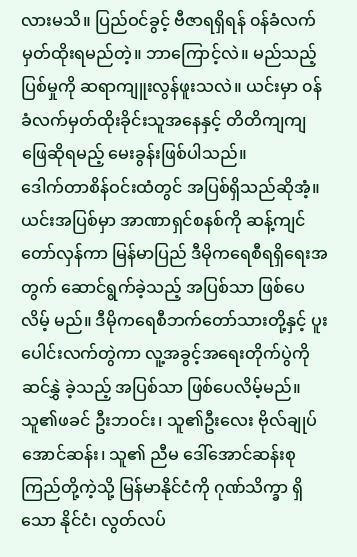လားမသိ။ ပြည်ဝင်ခွင့် ဗီဇာရရှိရန် ၀န်ခံလက်မှတ်ထိုးရမည်တဲ့။ ဘာကြောင့်လဲ။ မည်သည့် ပြစ်မှုကို ဆရာကျူးလွန်ဖူးသလဲ။ ယင်းမှာ ၀န်ခံလက်မှတ်ထိုးခိုင်းသူအနေနှင့် တိတိကျကျ ဖြေဆိုရမည့် မေးခွန်းဖြစ်ပါသည်။
ဒေါက်တာစိန်ဝင်းထံတွင် အပြစ်ရှိသည်ဆိုအံ့။ ယင်းအပြစ်မှာ အာဏာရှင်စနစ်ကို ဆန့်ကျင် တော်လှန်ကာ မြန်မာပြည် ဒီမိုကရေစီရရှိရေးအတွက် ဆောင်ရွက်ခဲ့သည့် အပြစ်သာ ဖြစ်ပေလိမ့် မည်။ ဒီမိုကရေစီဘက်တော်သားတို့နှင့် ပူးပေါင်းလက်တွဲကာ လူ့အခွင့်အရေးတိုက်ပွဲကို ဆင်နွှဲ ခဲ့သည့် အပြစ်သာ ဖြစ်ပေလိမ့်မည်။ သူ၏ဖခင် ဦးဘဝင်း၊ သူ၏ဦးလေး ဗိုလ်ချုပ်အောင်ဆန်း၊ သူ၏ ညီမ ဒေါ်အောင်ဆန်းစုကြည်တို့ကဲ့သို့ မြန်မာနိုင်ငံကို ဂုဏ်သိက္ခာ ရှိသော နိုင်ငံ၊ လွတ်လပ်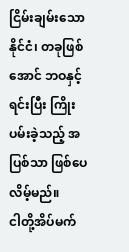ငြိမ်းချမ်းသောနိုင်ငံ၊ တခုဖြစ်အောင် ဘဝနှင့်ရင်းပြီး ကြိုးပမ်းခဲ့သည့် အပြစ်သာ ဖြစ်ပေလိမ့်မည်။
ငါတို့အိပ်မက်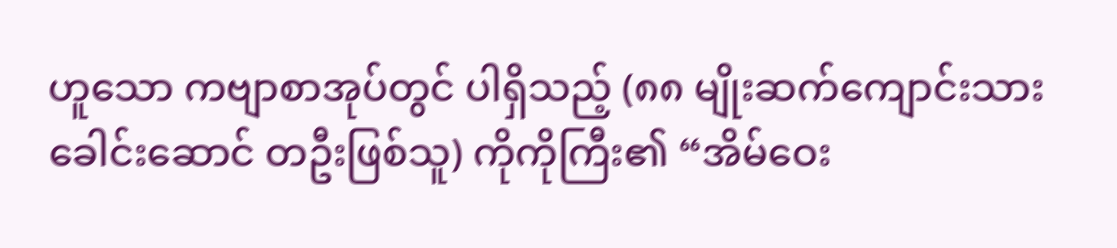ဟူသော ကဗျာစာအုပ်တွင် ပါရှိသည့် (၈၈ မျိုးဆက်ကျောင်းသား ခေါင်းဆောင် တဦးဖြစ်သူ) ကိုကိုကြီး၏ “အိမ်ဝေး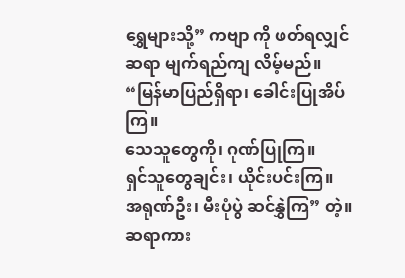ရွှေများသို့” ကဗျာ ကို ဖတ်ရလျှင် ဆရာ မျက်ရည်ကျ လိမ့်မည်။
“မြန်မာပြည်ရှိရာ၊ ခေါင်းပြုအိပ်ကြ။
သေသူတွေကို၊ ဂုဏ်ပြုကြ။
ရှင်သူတွေချင်း၊ ယိုင်းပင်းကြ။
အရုဏ်ဦး၊ မီးပုံပွဲ ဆင်နွှဲကြ” တဲ့။
ဆရာကား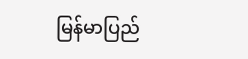မြန်မာပြည်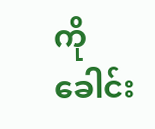ကို ခေါင်း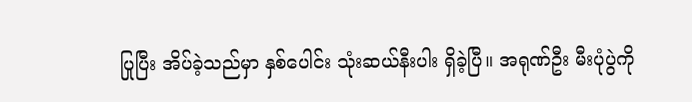ပြုပြီး အိပ်ခဲ့သည်မှာ နှစ်ပေါင်း သုံးဆယ်နီးပါး ရှိခဲ့ပြီ။ အရုဏ်ဦး မီးပုံပွဲကို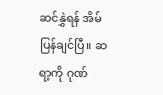ဆင်နွှဲရန် အိမ်ပြန်ချင်ပြီ။ ဆရာ့ကို ဂုဏ်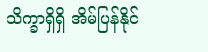သိက္ခာရှိရှိ အိမ်ပြန်နိုင်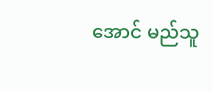အောင် မည်သူ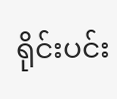ရိုင်းပင်း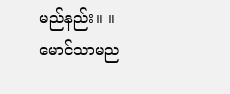မည်နည်း။ ။
မောင်သာမည